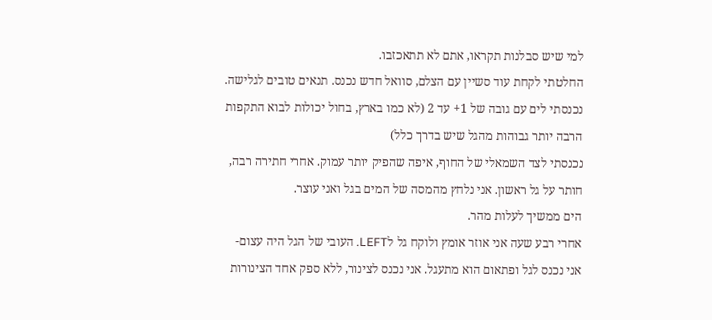למי שיש סבלנות תקראו, אתם לא תתאכזבו.
החלטתי לקחת עוד סשיין עם הצלם, סוואל חדש נכנס. תנאים טובים לגלישה.
נכנסתי לים עם גובה של 1+ עד 2 (לא כמו בארץ, בחול יכולות לבוא התקפות הרבה יותר גבוהות מהגל שיש בדרך כלל)
נכנסתי לצד השמאלי של החוף, איפה שהפיק יותר עמוק. אחרי חתירה רבה, חותר על גל ראשון. אני נלחץ מהמסה של המים בגל ואני עוצר.
הים ממשיך לעלות מהר.
אחרי רבע שעה אני אוזר אומץ ולוקח גל לLEFT. העובי של הגל היה עצום- אני נכנס לגל ופתאום הוא מתעגל. אני נכנס לצינור, ללא ספק אחד הצינורות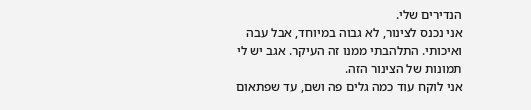הנדירים שלי.
אני נכנס לצינור, לא גבוה במיוחד, אבל עבה ואיכותי. התלהבתי ממנו זה העיקר. אגב יש לי תמונות של הצינור הזה.
אני לוקח עוד כמה גלים פה ושם, עד שפתאום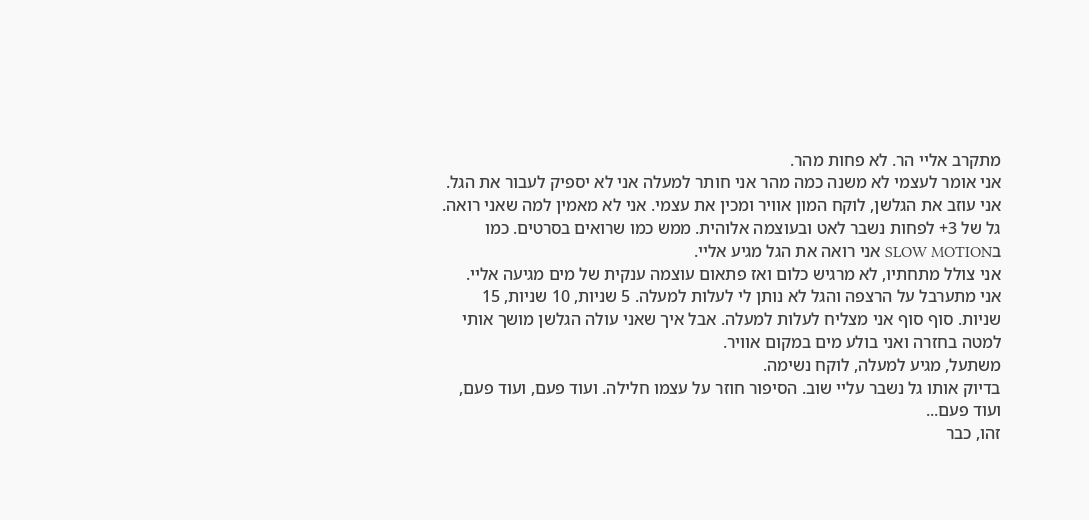מתקרב אליי הר. לא פחות מהר.
אני אומר לעצמי לא משנה כמה מהר אני חותר למעלה אני לא יספיק לעבור את הגל.
אני עוזב את הגלשן, לוקח המון אוויר ומכין את עצמי. אני לא מאמין למה שאני רואה.
גל של 3+ לפחות נשבר לאט ובעוצמה אלוהית. ממש כמו שרואים בסרטים. כמו בSLOW MOTION אני רואה את הגל מגיע אליי.
אני צולל מתחתיו, לא מרגיש כלום ואז פתאום עוצמה ענקית של מים מגיעה אליי.
אני מתערבל על הרצפה והגל לא נותן לי לעלות למעלה. 5 שניות, 10 שניות, 15 שניות. סוף סוף אני מצליח לעלות למעלה. אבל איך שאני עולה הגלשן מושך אותי למטה בחזרה ואני בולע מים במקום אוויר.
משתעל, מגיע למעלה, לוקח נשימה.
בדיוק אותו גל נשבר עליי שוב. הסיפור חוזר על עצמו חלילה. ועוד פעם, ועוד פעם, ועוד פעם...
זהו, כבר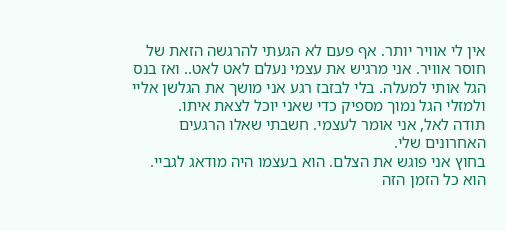אין לי אוויר יותר. אף פעם לא הגעתי להרגשה הזאת של חוסר אוויר. אני מרגיש את עצמי נעלם לאט לאט.. ואז בנס הגל אותי למעלה. בלי לבזבז רגע אני מושך את הגלשן אליי ולמזלי הגל נמוך מספיק כדי שאני יוכל לצאת איתו.
תודה לאל, אני אומר לעצמי. חשבתי שאלו הרגעים האחרונים שלי.
בחוץ אני פוגש את הצלם. הוא בעצמו היה מודאג לגביי. הוא כל הזמן הזה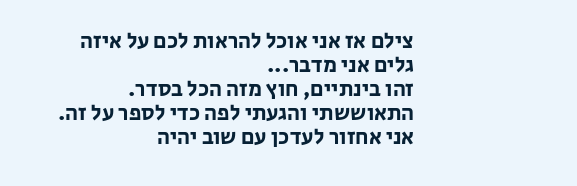צילם אז אני אוכל להראות לכם על איזה גלים אני מדבר...
זהו בינתיים, חוץ מזה הכל בסדר. התאוששתי והגעתי לפה כדי לספר על זה. אני אחזור לעדכן עם שוב יהיה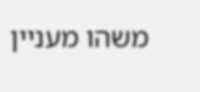משהו מעניין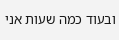ובעוד כמה שעות אני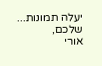יעלה תמונות...
שלכם,
אורי